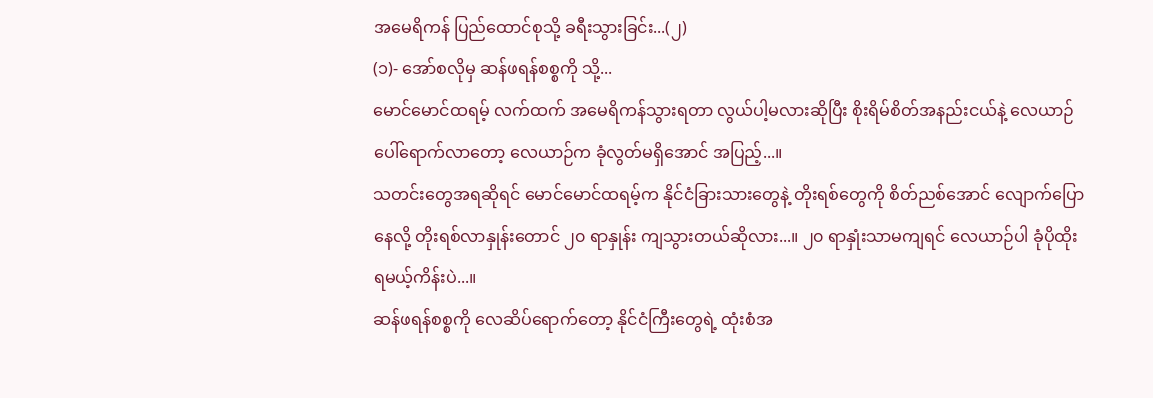အမေရိကန် ပြည်ထောင်စုသို့ ခရီးသွားခြင်း...(၂)
(၁)- အော်စလိုမှ ဆန်ဖရန်စစ္စကို သို့...
မောင်မောင်ထရမ့် လက်ထက် အမေရိကန်သွားရတာ လွယ်ပါ့မလားဆိုပြီး စိုးရိမ်စိတ်အနည်းငယ်နဲ့ လေယာဉ်ပေါ်ရောက်လာတော့ လေယာဉ်က ခုံလွတ်မရှိအောင် အပြည့်...။
သတင်းတွေအရဆိုရင် မောင်မောင်ထရမ့်က နိုင်ငံခြားသားတွေနဲ့ တိုးရစ်တွေကို စိတ်ညစ်အောင် လျောက်ပြောနေလို့ တိုးရစ်လာနှုန်းတောင် ၂၀ ရာနှုန်း ကျသွားတယ်ဆိုလား...။ ၂၀ ရာနှုံးသာမကျရင် လေယာဉ်ပါ ခုံပိုထိုးရမယ့်ကိန်းပဲ...။
ဆန်ဖရန်စစ္စကို လေဆိပ်ရောက်တော့ နိုင်ငံကြီးတွေရဲ့ ထုံးစံအ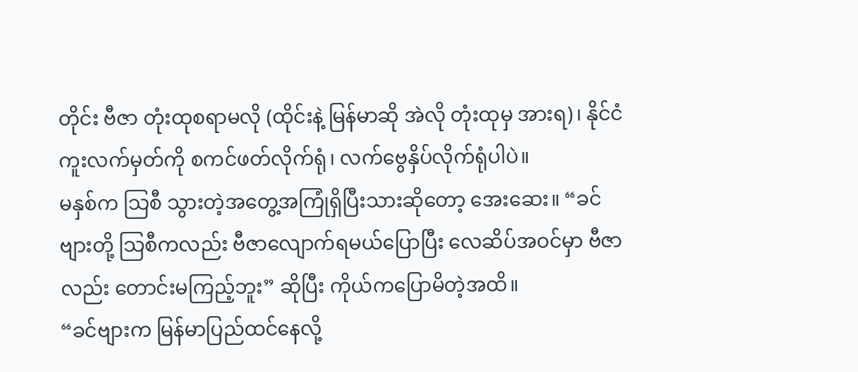တိုင်း ဗီဇာ တုံးထုစရာမလို (ထိုင်းနဲ့ မြန်မာဆို အဲလို တုံးထုမှ အားရ)၊ နိုင်ငံကူးလက်မှတ်ကို စကင်ဖတ်လိုက်ရုံ၊ လက်ဗွေနှိပ်လိုက်ရုံပါပဲ။
မနှစ်က သြစီ သွားတဲ့အတွေ့အကြုံရှိပြီးသားဆိုတော့ အေးဆေး။ “ခင်ဗျားတို့ သြစီကလည်း ဗီဇာလျောက်ရမယ်ပြောပြီး လေဆိပ်အဝင်မှာ ဗီဇာ လည်း တောင်းမကြည့်ဘူး” ဆိုပြီး ကိုယ်ကပြောမိတဲ့အထိ။
“ခင်ဗျားက မြန်မာပြည်ထင်နေလို့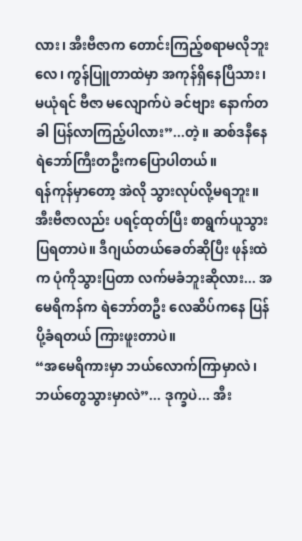လား၊ အီးဗီဇာက တောင်းကြည့်စရာမလိုဘူးလေ၊ ကွန်ပြူတာထဲမှာ အကုန်ရှိနေပြီသား၊ မယုံရင် ဗီဇာ မလျောက်ပဲ ခင်ဗျား နောက်တခါ ပြန်လာကြည့်ပါလား”...တဲ့။ ဆစ်ဒနီနေ ရဲဘော်ကြီးတဦးကပြောပါတယ်။
ရန်ကုန်မှာတော့ အဲလို သွားလုပ်လို့မရဘူး။ အီးဗီဇာလည်း ပရင့်ထုတ်ပြီး စာရွက်ယူသွားပြရတာပဲ။ ဒီဂျယ်တယ်ခေတ်ဆိုပြီး ဖုန်းထဲက ပုံကိုသွားပြတာ လက်မခံဘူးဆိုလား... အမေရိကန်က ရဲဘော်တဦး လေဆိပ်ကနေ ပြန်ပို့ခံရတယ် ကြားဖူးတာပဲ။
“အမေရိကားမှာ ဘယ်လောက်ကြာမှာလဲ၊ ဘယ်တွေသွားမှာလဲ”... ဒုက္ခပဲ... အီး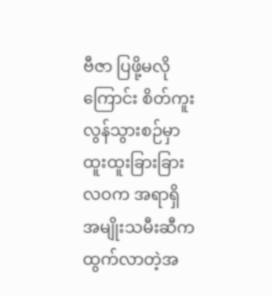ဗီဇာ ပြဖို့မလိုကြောင်း စိတ်ကူးလွန်သွားစဉ်မှာ ထူးထူးခြားခြား လဝက အရာရှိ အမျိုးသမီးဆီက ထွက်လာတဲ့အ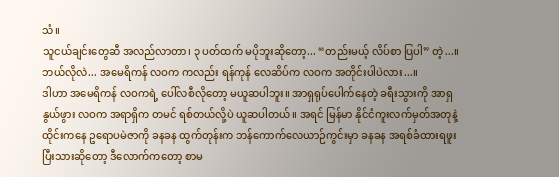သံ။
သူငယ်ချင်းတွေဆီ အလည်လာတာ၊ ၃ ပတ်ထက် မပိုဘူးဆိုတော့... “တည်းမယ့် လိပ်စာ ပြပါ” တဲ့...။ ဘယ်လိုလဲ... အမေရိကန် လဝက ကလည်း ရန်ကုန် လေဆိပ်က လဝက အတိုင်းပါပဲလား...။
ဒါဟာ အမေရိကန် လဝကရဲ့ ပေါ်လစီလိုတော့ မယူဆပါဘူး။ အာရှရုပ်ပေါက်နေတဲ့ ခရီးသွားကို အာရှနွယ်ဖွား လဝက အရာရှိက တမင် ရစ်တယ်လို့ပဲ ယူဆပါတယ်။ အရင် မြန်မာ နိုင်ငံကူးလက်မှတ်အတုနဲ့ ထိုင်းကနေ ဥရောပမဲဇာကို ခနခန ထွက်တုန်းက ဘန်ကောက်လေယာဉ်ကွင်းမှာ ခနခန အရစ်ခံထားရဖူးပြီးသားဆိုတော့ ဒီလောက်ကတော့ စာမ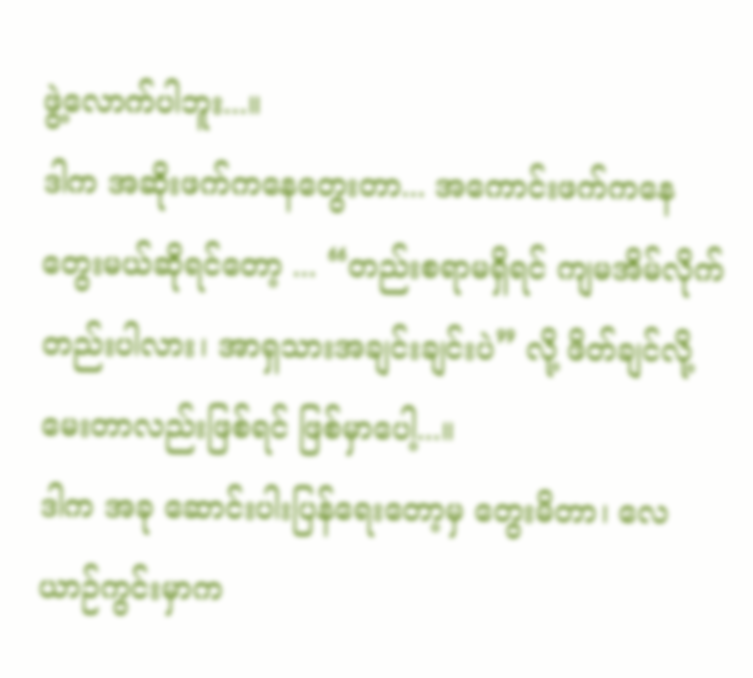ဖွဲ့လောက်ပါဘူး...။
ဒါက အဆိုးဖက်ကနေတွေးတာ... အကောင်းဖက်ကနေ တွေးမယ်ဆိုရင်တော့ ... “တည်းစရာမရှိရင် ကျမအိမ်လိုက်တည်းပါလား၊ အာရှသားအချင်းချင်းပဲ” လို့ ဖိတ်ချင်လို့ မေးတာလည်းဖြစ်ရင် ဖြစ်မှာပေါ့...။
ဒါက အခု ဆောင်းပါးပြန်ရေးတော့မှ တွေးမိတာ၊ လေယာဉ်ကွင်းမှာက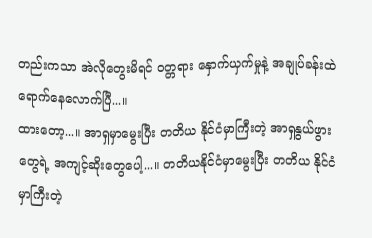တည်းကသာ အဲလိုတွေးမိရင် ဝတ္တရား နှောက်ယှက်မှုနဲ့ အချုပ်ခန်းထဲ ရောက်နေလောက်ပြီ...။
ထားတော့...။ အာရှမှာမွေးပြီး တတိယ နိုင်ငံမှာကြီးတဲ့ အာရှနွယ်ဖွားတွေရဲ့ အကျင့်ဆိုးတွေပေါ့...။ တတိယနိုင်ငံမှာမွေးပြီး တတိယ နိုင်ငံမှာကြီးတဲ့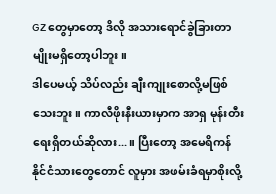GZ တွေမှာတော့ ဒိလို အသားရောင်ခွဲခြားတာမျိုးမရှိတော့ပါဘူး။
ဒါပေမယ့် သိပ်လည်း ချီးကျုးစောလို့မဖြစ်သေးဘူး။ ကာလီဖိုးနီးယားမှာက အာရှ မုန်းတီးရေးရှိတယ်ဆိုလား...။ ပြီးတော့ အမေရိကန်နိုင်ငံသားတွေတောင် လူမှား အဖမ်းခံရမှာစိုးလို့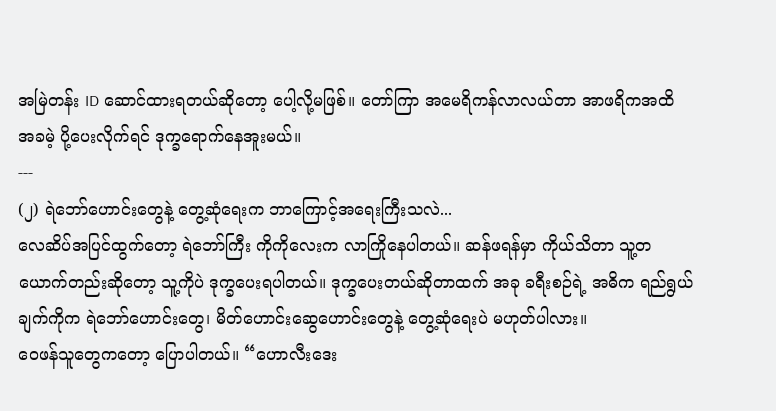အမြဲတန်း ID ဆောင်ထားရတယ်ဆိုတော့ ပေါ့လို့မဖြစ်။ တော်ကြာ အမေရိကန်လာလယ်တာ အာဖရိကအထိ အခမဲ့ ပို့ပေးလိုက်ရင် ဒုက္ခရောက်နေအူးမယ်။
---
(၂) ရဲဘော်ဟောင်းတွေနဲ့ တွေ့ဆုံရေးက ဘာကြောင့်အရေးကြီးသလဲ...
လေဆိပ်အပြင်ထွက်တော့ ရဲဘော်ကြီး ကိုကိုလေးက လာကြိုနေပါတယ်။ ဆန်ဖရန်မှာ ကိုယ်သိတာ သူ့တယောက်တည်းဆိုတော့ သူ့ကိုပဲ ဒုက္ခပေးရပါတယ်။ ဒုက္ခပေးတယ်ဆိုတာထက် အခု ခရီးစဉ်ရဲ့ အဓိက ရည်ရွယ်ချက်ကိုက ရဲဘော်ဟောင်းတွေ၊ မိတ်ဟောင်းဆွေဟောင်းတွေနဲ့ တွေ့ဆုံရေးပဲ မဟုတ်ပါလား။
ဝေဖန်သူတွေကတော့ ပြောပါတယ်။ “ဟောလီးဒေး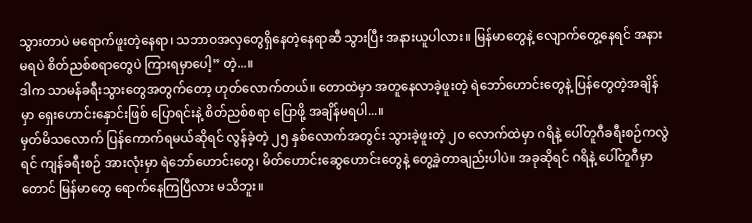သွားတာပဲ မရောက်ဖူးတဲ့နေရာ၊ သဘာဝအလှတွေရှိနေတဲ့နေရာဆီ သွားပြီး အနားယူပါလား။ မြန်မာတွေနဲ့ လျောက်တွေ့နေရင် အနားမရပဲ စိတ်ညစ်စရာတွေပဲ ကြားရမှာပေါ့” တဲ့...။
ဒါက သာမန်ခရီးသွားတွေအတွက်တော့ ဟုတ်လောက်တယ်။ တောထဲမှာ အတူနေလာခဲ့ဖူးတဲ့ ရဲဘော်ဟောင်းတွေနဲ့ ပြန်တွေတဲ့အချိန်မှာ ရှေးဟောင်းနှောင်းဖြစ် ပြောရင်းနဲ့ စိတ်ညစ်စရာ ပြောဖို့ အချိန်မရပါ...။
မှတ်မိသလောက် ပြန်ကောက်ရမယ်ဆိုရင် လွန်ခဲ့တဲ့ ၂၅ နှစ်လောက်အတွင်း သွားခဲ့ဖူးတဲ့ ၂၀ လောက်ထဲမှာ ဂရိနဲ့ ပေါ်တူဂီခရီးစဉ်ကလွဲရင် ကျန်ခရီးစဉ် အားလုံးမှာ ရဲဘော်ဟောင်းတွေ၊ မိတ်ဟောင်းဆွေဟောင်းတွေနဲ့ တွေ့ခဲ့တာချည်းပါပဲ။ အခုဆိုရင် ဂရိနဲ့ ပေါ်တူဂီမှာတောင် မြန်မာတွေ ရောက်နေကြပြီလား မသိဘူး။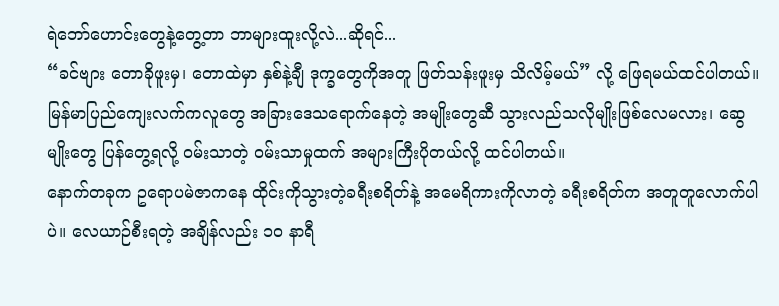ရဲဘော်ဟောင်းတွေနဲ့တွေ့တာ ဘာများထူးလို့လဲ...ဆိုရင်...
“ခင်ဗျား တောခိုဖူးမှ၊ တောထဲမှာ နှစ်နဲ့ချီ ဒုက္ခတွေကိုအတူ ဖြတ်သန်းဖူးမှ သိလိမ့်မယ်” လို့ ဖြေရမယ်ထင်ပါတယ်။
မြန်မာပြည်ကျေးလက်ကလူတွေ အခြားဒေသရောက်နေတဲ့ အမျိုးတွေဆီ သွားလည်သလိုမျိုးဖြစ်လေမလား၊ ဆွေမျိုးတွေ ပြန်တွေ့ရလို့ ဝမ်းသာတဲ့ ဝမ်းသာမှုထက် အများကြီးပိုတယ်လို့ ထင်ပါတယ်။
နောက်တခုက ဥရောပမဲဇာကနေ ထိုင်းကိုသွားတဲ့ခရီးစရိတ်နဲ့ အမေရိကားကိုလာတဲ့ ခရီးစရိတ်က အတူတူလောက်ပါပဲ။ လေယာဉ်စီးရတဲ့ အချိန်လည်း ၁၀ နာရီ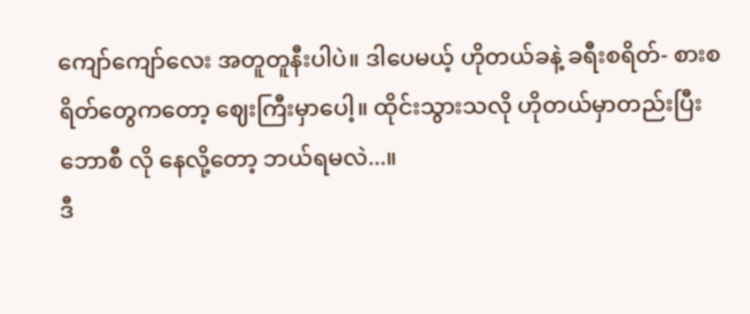ကျော်ကျော်လေး အတူတူနီးပါပဲ။ ဒါပေမယ့် ဟိုတယ်ခနဲ့ ခရီးစရိတ်- စားစရိတ်တွေကတော့ ဈေးကြီးမှာပေါ့။ ထိုင်းသွားသလို ဟိုတယ်မှာတည်းပြီး ဘောစီ လို နေလို့တော့ ဘယ်ရမလဲ...။
ဒီ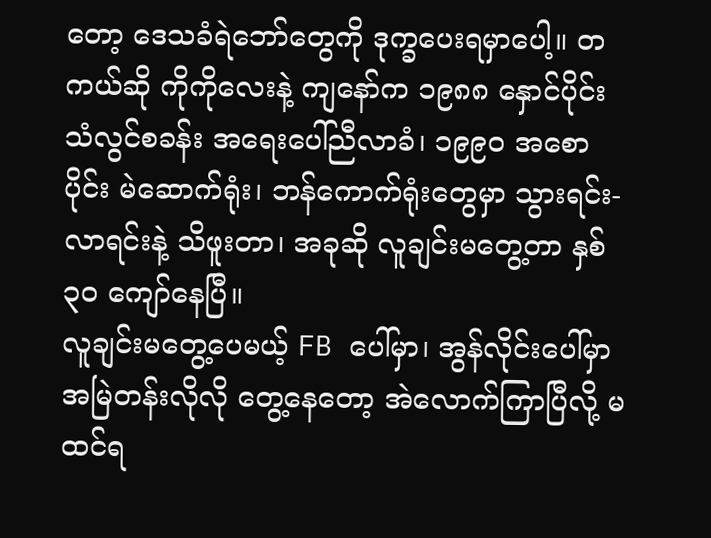တော့ ဒေသခံရဲဘော်တွေကို ဒုက္ခပေးရမှာပေါ့။ တကယ်ဆို ကိုကိုလေးနဲ့ ကျနော်က ၁၉၈၈ နှောင်ပိုင်း သံလွင်စခန်း အရေးပေါ်ညီလာခံ၊ ၁၉၉၀ အစောပိုင်း မဲဆောက်ရုံး၊ ဘန်ကောက်ရုံးတွေမှာ သွားရင်း-လာရင်းနဲ့ သိဖူးတာ၊ အခုဆို လူချင်းမတွေ့တာ နှစ် ၃၀ ကျော်နေပြီ။
လူချင်းမတွေ့ပေမယ့် FB ပေါ်မှာ၊ အွန်လိုင်းပေါ်မှာ အမြဲတန်းလိုလို တွေ့နေတော့ အဲလောက်ကြာပြီလို့ မထင်ရ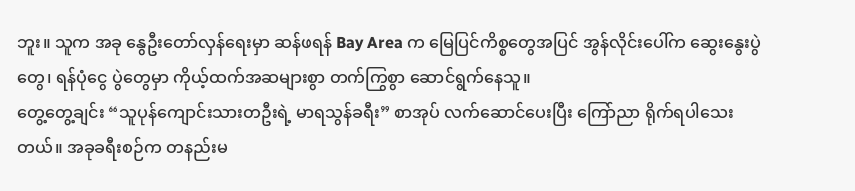ဘူး။ သူက အခု နွေဦးတော်လှန်ရေးမှာ ဆန်ဖရန် Bay Area က မြေပြင်ကိစ္စတွေအပြင် အွန်လိုင်းပေါ်က ဆွေးနွေးပွဲတွေ၊ ရန်ပုံငွေ ပွဲတွေမှာ ကိုယ့်ထက်အဆများစွာ တက်ကြွစွာ ဆောင်ရွက်နေသူ။
တွေ့တွေ့ချင်း “သူပုန်ကျောင်းသားတဦးရဲ့ မာရသွန်ခရီး” စာအုပ် လက်ဆောင်ပေးပြီး ကြော်ညာ ရိုက်ရပါသေးတယ်။ အခုခရီးစဉ်က တနည်းမ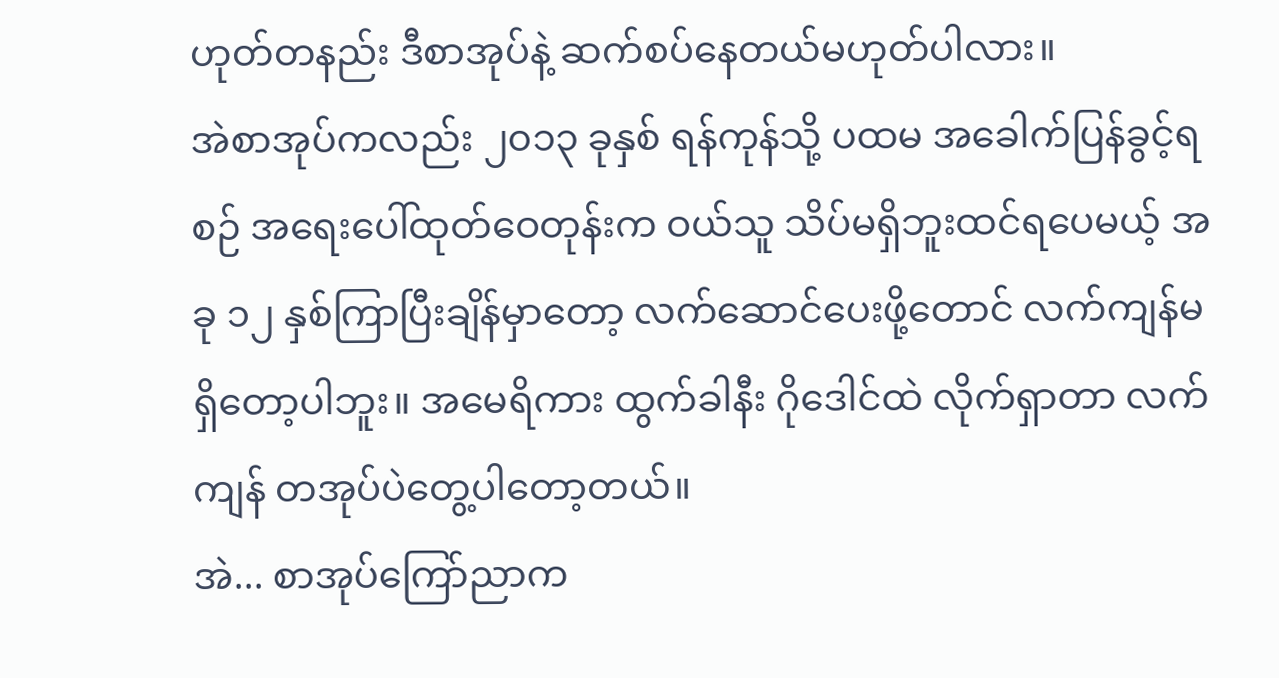ဟုတ်တနည်း ဒီစာအုပ်နဲ့ ဆက်စပ်နေတယ်မဟုတ်ပါလား။
အဲစာအုပ်ကလည်း ၂၀၁၃ ခုနှစ် ရန်ကုန်သို့ ပထမ အခေါက်ပြန်ခွင့်ရစဉ် အရေးပေါ်ထုတ်ဝေတုန်းက ဝယ်သူ သိပ်မရှိဘူးထင်ရပေမယ့် အခု ၁၂ နှစ်ကြာပြီးချိန်မှာတော့ လက်ဆောင်ပေးဖို့တောင် လက်ကျန်မရှိတော့ပါဘူး။ အမေရိကား ထွက်ခါနီး ဂိုဒေါင်ထဲ လိုက်ရှာတာ လက်ကျန် တအုပ်ပဲတွေ့ပါတော့တယ်။
အဲ... စာအုပ်ကြော်ညာက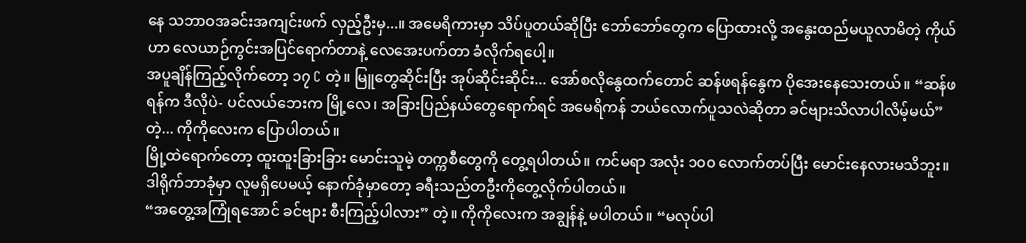နေ သဘာဝအခင်းအကျင်းဖက် လှည့်ဦးမှ...။ အမေရိကားမှာ သိပ်ပူတယ်ဆိုပြီး ဘော်ဘော်တွေက ပြောထားလို့ အနွေးထည်မယူလာမိတဲ့ ကိုယ်ဟာ လေယာဉ်ကွင်းအပြင်ရောက်တာနဲ့ လေအေးပက်တာ ခံလိုက်ရပေါ့။
အပူချိန်ကြည့်လိုက်တော့ ၁၇ C တဲ့။ မြူတွေဆိုင်းပြီး အုပ်ဆိုင်းဆိုင်း... အော်စလိုနွေထက်တောင် ဆန်ဖရန်နွေက ပိုအေးနေသေးတယ်။ “ဆန်ဖရန်က ဒီလိုပဲ- ပင်လယ်ဘေးက မြို့လေ၊ အခြားပြည်နယ်တွေရောက်ရင် အမေရိကန် ဘယ်လောက်ပူသလဲဆိုတာ ခင်ဗျားသိလာပါလိမ့်မယ်” တဲ့... ကိုကိုလေးက ပြောပါတယ်။
မြို့ထဲရောက်တော့ ထူးထူးခြားခြား မောင်းသူမဲ့ တက္ကစီတွေကို တွေ့ရပါတယ်။ ကင်မရာ အလုံး ၁၀၀ လောက်တပ်ပြီး မောင်းနေလားမသိဘူး။ ဒါရိုက်ဘာခုံမှာ လူမရှိပေမယ့် နောက်ခုံမှာတော့ ခရီးသည်တဦးကိုတွေ့လိုက်ပါတယ်။
“အတွေ့အကြုံရအောင် ခင်ဗျား စီးကြည့်ပါလား” တဲ့။ ကိုကိုလေးက အချွန်နဲ့ မပါတယ်။ “မလုပ်ပါ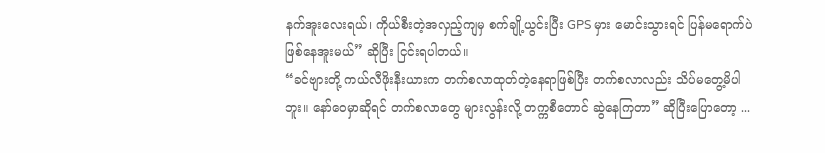နက်အူးလေးရယ်၊ ကိုယ်စီးတဲ့အလှည့်ကျမှ စက်ချို့ယွင်းပြီး GPS မှား မောင်းသွားရင် ပြန်မရောက်ပဲဖြစ်နေအူးမယ်” ဆိုပြီး ငြင်းရပါတယ်။
“ခင်ဗျားတို့ ကယ်လီဖိုးနီးယားက တက်စလာထုတ်တဲ့နေရာဖြစ်ပြီး တက်စလာလည်း သိပ်မတွေ့မိပါဘူး။ နော်ဝေမှာဆိုရင် တက်စလာတွေ များလွန်းလို့ တက္ကစီတောင် ဆွဲနေကြတာ” ဆိုပြီးပြောတော့ ...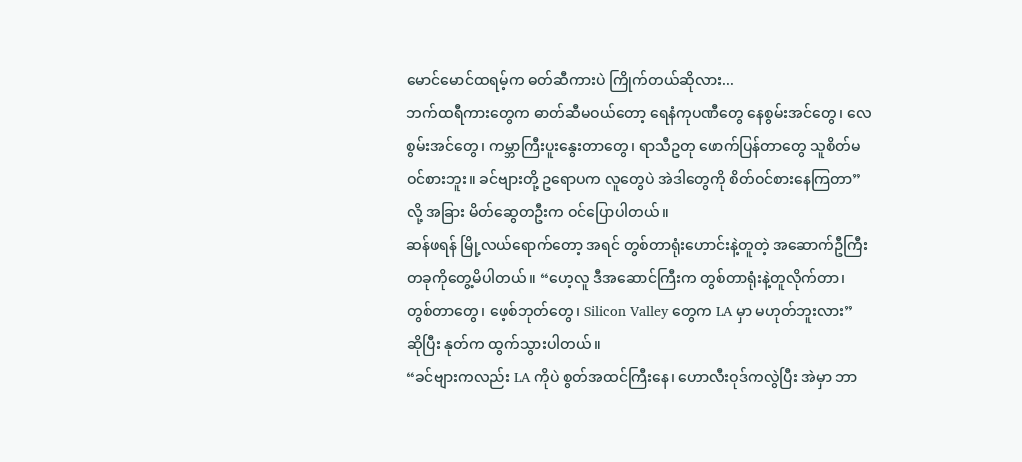မောင်မောင်ထရမ့်က ဓတ်ဆီကားပဲ ကြိုက်တယ်ဆိုလား...
ဘက်ထရီကားတွေက ဓာတ်ဆီမဝယ်တော့ ရေနံကုပဏီတွေ နေစွမ်းအင်တွေ၊ လေစွမ်းအင်တွေ၊ ကမ္ဘာကြီးပူးနွေးတာတွေ၊ ရာသီဥတု ဖောက်ပြန်တာတွေ သူစိတ်မဝင်စားဘူး။ ခင်ဗျားတို့ ဥရောပက လူတွေပဲ အဲဒါတွေကို စိတ်ဝင်စားနေကြတာ” လို့ အခြား မိတ်ဆွေတဦးက ဝင်ပြောပါတယ်။
ဆန်ဖရန် မြို့လယ်ရောက်တော့ အရင် တွစ်တာရုံးဟောင်းနဲ့တူတဲ့ အဆောက်ဦကြီးတခုကိုတွေ့မိပါတယ်။ “ဟေ့လူ ဒီအဆောင်ကြီးက တွစ်တာရုံးနဲ့တူလိုက်တာ၊ တွစ်တာတွေ၊ ဖေ့စ်ဘုတ်တွေ၊ Silicon Valley တွေက LA မှာ မဟုတ်ဘူးလား” ဆိုပြီး နုတ်က ထွက်သွားပါတယ်။
“ခင်ဗျားကလည်း LA ကိုပဲ စွတ်အထင်ကြီးနေ၊ ဟောလီးဝုဒ်ကလွဲပြီး အဲမှာ ဘာ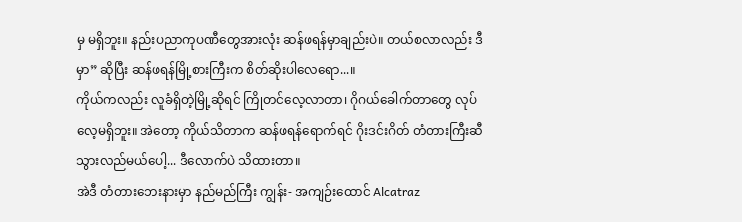မှ မရှိဘူး။ နည်းပညာကုပဏီတွေအားလုံး ဆန်ဖရန်မှာချည်းပဲ။ တယ်စလာလည်း ဒီမှာ” ဆိုပြီး ဆန်ဖရန်မြို့စားကြီးက စိတ်ဆိုးပါလေရော...။
ကိုယ်ကလည်း လူခံရှိတဲ့မြို့ဆိုရင် ကြိုတင်လေ့လာတာ၊ ဂိုဂယ်ခေါက်တာတွေ လုပ်လေ့မရှိဘူး။ အဲတော့ ကိုယ်သိတာက ဆန်ဖရန်ရောက်ရင် ဂိုးဒင်းဂိတ် တံတားကြီးဆီ သွားလည်မယ်ပေါ့... ဒီလောက်ပဲ သိထားတာ။
အဲဒီ တံတားဘေးနားမှာ နည်မည်ကြီး ကျွန်း- အကျဉ်းထောင် Alcatraz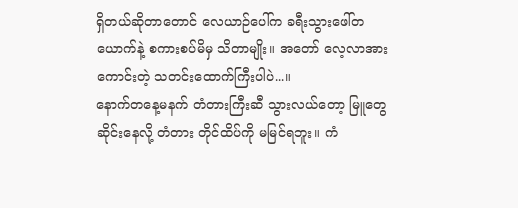ရှိတယ်ဆိုတာတောင် လေယာဉ်ပေါ်က ခရီးသွားဖေါ်တယောက်နဲ့ စကားစပ်မိမှ သိတာမျိုး။ အတော် လေ့လာအားကောင်းတဲ့ သတင်းထောက်ကြီးပါပဲ...။
နောက်တနေ့မနက် တံတားကြီးဆီ သွားလယ်တော့ မြူတွေဆိုင်းနေလို့ တံတား တိုင်ထိပ်ကို မမြင်ရဘူး။ ကံ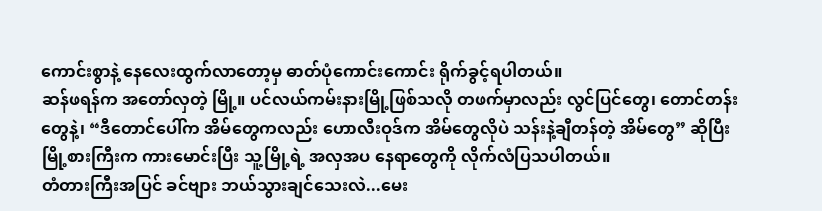ကောင်းစွာနဲ့ နေလေးထွက်လာတော့မှ ဓာတ်ပုံကောင်းကောင်း ရိုက်ခွင့်ရပါတယ်။
ဆန်ဖရန်က အတော်လှတဲ့ မြို့။ ပင်လယ်ကမ်းနားမြို့ဖြစ်သလို တဖက်မှာလည်း လွင်ပြင်တွေ၊ တောင်တန်းတွေနဲ့၊ “ဒီတောင်ပေါ်က အိမ်တွေကလည်း ဟောလီးဝုဒ်က အိမ်တွေလိုပဲ သန်းနဲ့ချီတန်တဲ့ အိမ်တွေ” ဆိုပြီး မြို့စားကြီးက ကားမောင်းပြီး သူ့မြို့ရဲ့ အလှအပ နေရာတွေကို လိုက်လံပြသပါတယ်။
တံတားကြီးအပြင် ခင်ဗျား ဘယ်သွားချင်သေးလဲ...မေး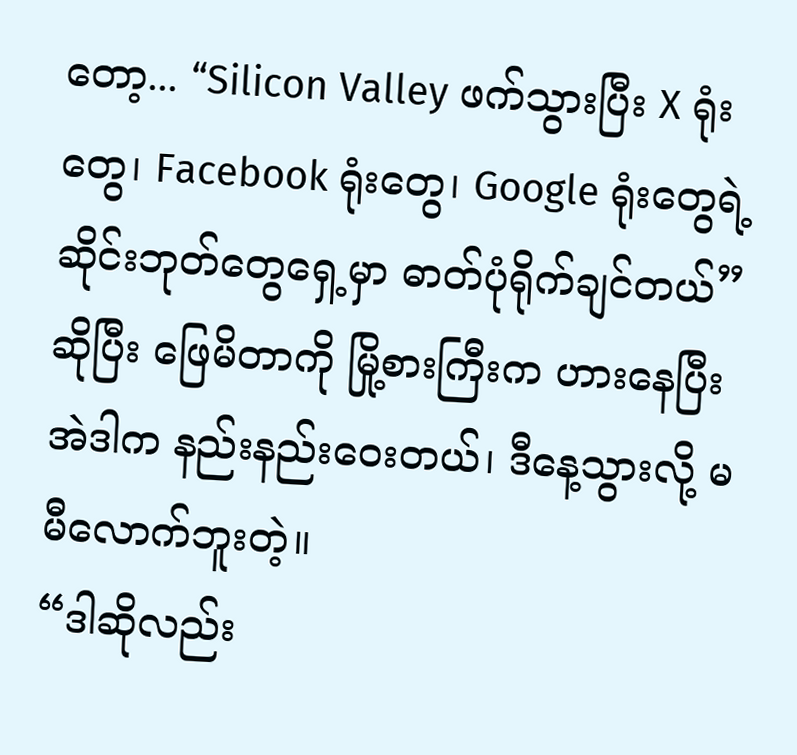တော့... “Silicon Valley ဖက်သွားပြီး X ရုံးတွေ၊ Facebook ရုံးတွေ၊ Google ရုံးတွေရဲ့ ဆိုင်းဘုတ်တွေရှေ့မှာ ဓာတ်ပုံရိုက်ချင်တယ်” ဆိုပြီး ဖြေမိတာကို မြို့စားကြီးက ဟားနေပြီး အဲဒါက နည်းနည်းဝေးတယ်၊ ဒီနေ့သွားလို့ မမီလောက်ဘူးတဲ့။
“ဒါဆိုလည်း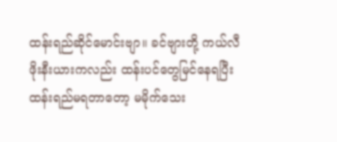ထန်းရည်ဆိုင်မောင်းဗျာ။ ခင်ဗျားတို့ ကယ်လီဖိုးနီးယားကလည်း ထန်းပင်တွေမြင်နေရပြီး ထန်းရည်မရတာတော့ မမိုက်သေး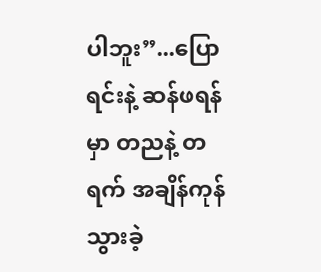ပါဘူး”...ပြောရင်းနဲ့ ဆန်ဖရန်မှာ တညနဲ့ တရက် အချိန်ကုန်သွားခဲ့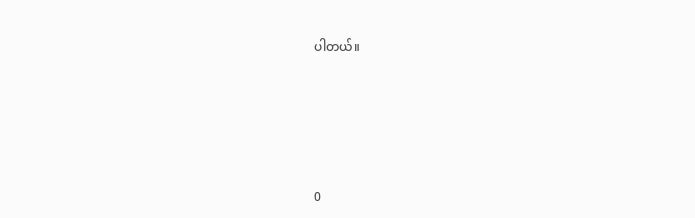ပါတယ်။









0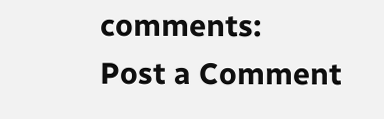comments:
Post a Comment